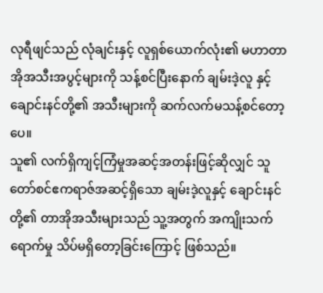လုရီဖျင်သည် လုံချင်းနှင့် လူရှစ်ယောက်လုံး၏ မဟာတာအိုအသီးအပွင့်များကို သန့်စင်ပြီးနောက် ချမ်းဒဲ့လူ နှင့် ချောင်းနင်တို့၏ အသီးများကို ဆက်လက်မသန့်စင်တော့ပေ။
သူ၏ လက်ရှိကျင့်ကြံမှုအဆင့်အတန်းဖြင့်ဆိုလျှင် သူတော်စင်ဧကရာဇ်အဆင့်ရှိသော ချမ်းဒဲ့လူနှင့် ချောင်းနင်တို့၏ တာအိုအသီးများသည် သူ့အတွက် အကျိုးသက်ရောက်မှု သိပ်မရှိတော့ခြင်းကြောင့် ဖြစ်သည်။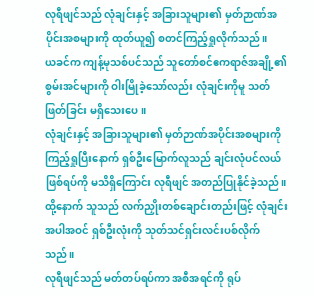လုရီဖျင်သည် လုံချင်းနှင့် အခြားသူများ၏ မှတ်ဉာဏ်အပိုင်းအစများကို ထုတ်ယူ၍ စတင်ကြည့်ရှုလိုက်သည်။
ယခင်က ကျန့်မုသစ်ပင်သည် သူတော်စင်ဧကရာဇ်အချို့၏ စွမ်းအင်များကို ဝါးမြိုခဲ့သော်လည်း လုံချင်းကိုမူ သတ်ဖြတ်ခြင်း မရှိသေးပေ။
လုံချင်းနှင့် အခြားသူများ၏ မှတ်ဉာဏ်အပိုင်းအစများကို ကြည့်ရှုပြီးနောက် ရှစ်ဦးမြောက်လူသည် ချင်းလုံပင်လယ် ဖြစ်ရပ်ကို မသိရှိကြောင်း လုရီဖျင် အတည်ပြုနိုင်ခဲ့သည်။ ထို့နောက် သူသည် လက်ညှိုးတစ်ချောင်းတည်းဖြင့် လုံချင်းအပါအဝင် ရှစ်ဦးလုံးကို သုတ်သင်ရှင်းလင်းပစ်လိုက်သည်။
လုရီဖျင်သည် မတ်တပ်ရပ်ကာ အစီအရင်ကို ရုပ်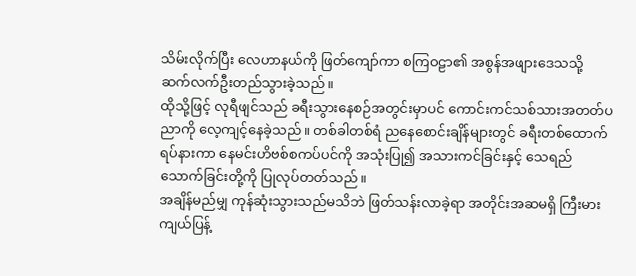သိမ်းလိုက်ပြီး လေဟာနယ်ကို ဖြတ်ကျော်ကာ စကြဝဠာ၏ အစွန်အဖျားဒေသသို့ ဆက်လက်ဦးတည်သွားခဲ့သည်။
ထိုသို့ဖြင့် လုရီဖျင်သည် ခရီးသွားနေစဉ်အတွင်းမှာပင် ကောင်းကင်သစ်သားအတတ်ပညာကို လေ့ကျင့်နေခဲ့သည်။ တစ်ခါတစ်ရံ ညနေစောင်းချိန်များတွင် ခရီးတစ်ထောက်ရပ်နားကာ နေမင်းဟိဗစ်စကပ်ပင်ကို အသုံးပြု၍ အသားကင်ခြင်းနှင့် သေရည်သောက်ခြင်းတို့ကို ပြုလုပ်တတ်သည်။
အချိန်မည်မျှ ကုန်ဆုံးသွားသည်မသိဘဲ ဖြတ်သန်းလာခဲ့ရာ အတိုင်းအဆမရှိ ကြီးမားကျယ်ပြန့်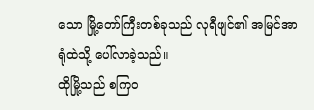သော မြို့တော်ကြီးတစ်ခုသည် လုရီဖျင်၏ အမြင်အာရုံထဲသို့ ပေါ်လာခဲ့သည်။
ထိုမြို့သည် စကြဝ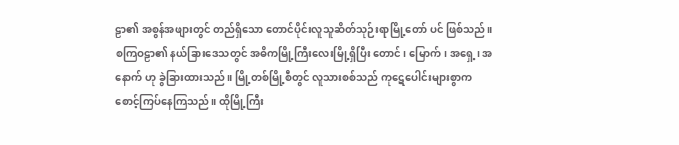ဠာ၏ အစွန်အဖျားတွင် တည်ရှိသော တောင်ပိုင်းလူသူဆိတ်သုဉ်းရာမြို့တော် ပင် ဖြစ်သည်။
စကြဝဠာ၏ နယ်ခြားဒေသတွင် အဓိကမြို့ကြီးလေးမြို့ရှိပြီး တောင်၊ မြောက်၊ အရှေ့၊ အနောက် ဟု ခွဲခြားထားသည်။ မြို့တစ်မြို့စီတွင် လူသားစစ်သည် ကုဋေပေါင်းများစွာက စောင့်ကြပ်နေကြသည်။ ထိုမြို့ကြီး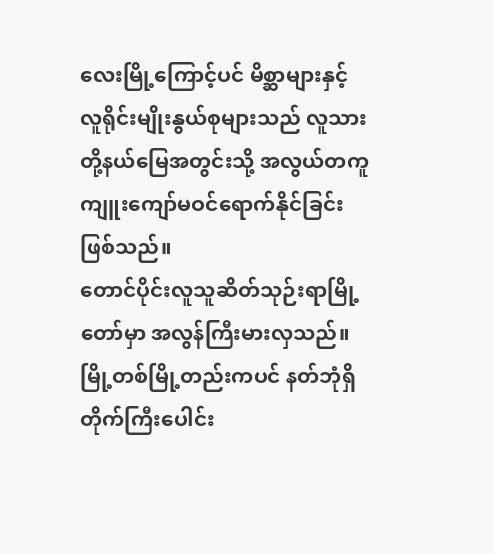လေးမြို့ကြောင့်ပင် မိစ္ဆာများနှင့် လူရိုင်းမျိုးနွယ်စုများသည် လူသားတို့နယ်မြေအတွင်းသို့ အလွယ်တကူ ကျူးကျော်မဝင်ရောက်နိုင်ခြင်း ဖြစ်သည်။
တောင်ပိုင်းလူသူဆိတ်သုဉ်းရာမြို့တော်မှာ အလွန်ကြီးမားလှသည်။ မြို့တစ်မြို့တည်းကပင် နတ်ဘုံရှိ တိုက်ကြီးပေါင်း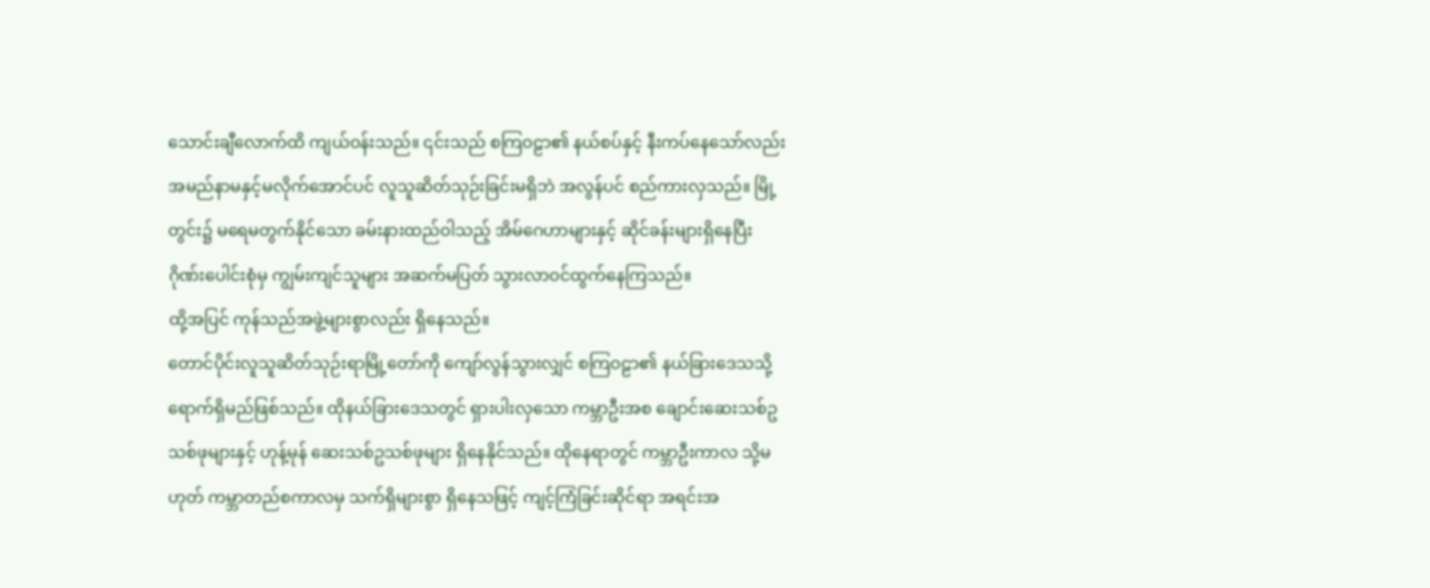သောင်းချီလောက်ထိ ကျယ်ဝန်းသည်။ ၎င်းသည် စကြဝဠာ၏ နယ်စပ်နှင့် နီးကပ်နေသော်လည်း အမည်နာမနှင့်မလိုက်အောင်ပင် လူသူဆိတ်သုဉ်းခြင်းမရှိဘဲ အလွန်ပင် စည်ကားလှသည်။ မြို့တွင်း၌ မရေမတွက်နိုင်သော ခမ်းနားထည်ဝါသည့် အိမ်ဂေဟာများနှင့် ဆိုင်ခန်းများရှိနေပြီး ဂိုဏ်းပေါင်းစုံမှ ကျွမ်းကျင်သူများ အဆက်မပြတ် သွားလာဝင်ထွက်နေကြသည်။
ထို့အပြင် ကုန်သည်အဖွဲ့များစွာလည်း ရှိနေသည်။
တောင်ပိုင်းလူသူဆိတ်သုဉ်းရာမြို့တော်ကို ကျော်လွန်သွားလျှင် စကြဝဠာ၏ နယ်ခြားဒေသသို့ ရောက်ရှိမည်ဖြစ်သည်။ ထိုနယ်ခြားဒေသတွင် ရှားပါးလှသော ကမ္ဘာဦးအစ ချောင်းဆေးသစ်ဥသစ်ဖုများနှင့် ဟုန့်မုန် ဆေးသစ်ဥသစ်ဖုများ ရှိနေနိုင်သည်။ ထိုနေရာတွင် ကမ္ဘာဦးကာလ သို့မဟုတ် ကမ္ဘာတည်စကာလမှ သက်ရှိများစွာ ရှိနေသဖြင့် ကျင့်ကြံခြင်းဆိုင်ရာ အရင်းအ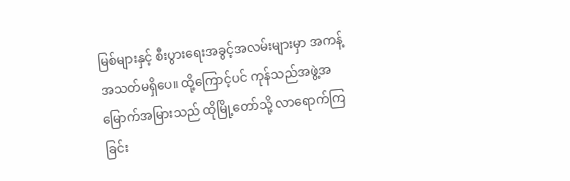မြစ်များနှင့် စီးပွားရေးအခွင့်အလမ်းများမှာ အကန့်အသတ်မရှိပေ။ ထို့ကြောင့်ပင် ကုန်သည်အဖွဲ့အမြောက်အမြားသည် ထိုမြို့တော်သို့ လာရောက်ကြခြင်း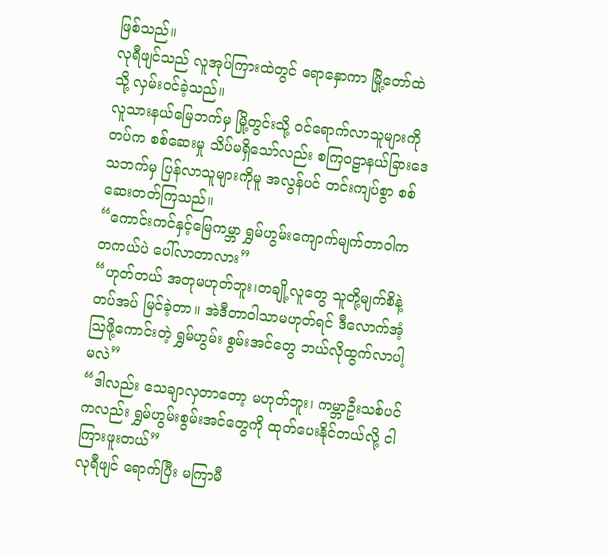ဖြစ်သည်။
လုရီဖျင်သည် လူအုပ်ကြားထဲတွင် ရောနှောကာ မြို့တော်ထဲသို့ လှမ်းဝင်ခဲ့သည်။
လူသားနယ်မြေဘက်မှ မြို့တွင်းသို့ ဝင်ရောက်လာသူများကို တပ်က စစ်ဆေးမှု သိပ်မရှိသော်လည်း စကြဝဠာနယ်ခြားဒေသဘက်မှ ပြန်လာသူများကိုမူ အလွန်ပင် တင်းကျပ်စွာ စစ်ဆေးတတ်ကြသည်။
“ကောင်းကင်နှင့်မြေကမ္ဘာ ရွှမ်ဟွမ်းကျောက်မျက်တာဝါကတကယ်ပဲ ပေါ်လာတာလား”
“ဟုတ်တယ် အတုမဟုတ်ဘူး၊တချို့လူတွေ သူတို့မျက်စိနဲ့တပ်အပ် မြင်ခဲ့တာ။ အဲဒီတာဝါသာမဟုတ်ရင် ဒီလောက်အံ့ဩဖို့ကောင်းတဲ့ ရွှမ်ဟွမ်း စွမ်းအင်တွေ ဘယ်လိုထွက်လာပါ့မလဲ”
“ဒါလည်း သေချာလှတာတော့ မဟုတ်ဘူး၊ ကမ္ဘာဦးသစ်ပင်ကလည်း ရွှမ်ဟွမ်းစွမ်းအင်တွေကို ထုတ်ပေးနိုင်တယ်လို့ ငါကြားဖူးတယ်”
လုရီဖျင် ရောက်ပြီး မကြာမီ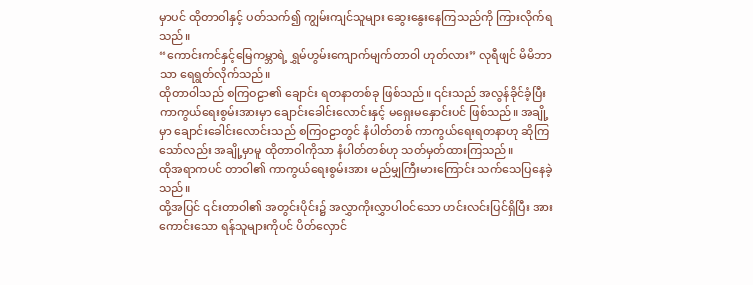မှာပင် ထိုတာဝါနှင့် ပတ်သက်၍ ကျွမ်းကျင်သူများ ဆွေးနွေးနေကြသည်ကို ကြားလိုက်ရသည်။
“ကောင်းကင်နှင့်မြေကမ္ဘာရဲ့ ရွှမ်ဟွမ်းကျောက်မျက်တာဝါ ဟုတ်လား” လုရီဖျင် မိမိဘာသာ ရေရွတ်လိုက်သည်။
ထိုတာဝါသည် စကြဝဠာ၏ ချောင်း ရတနာတစ်ခု ဖြစ်သည်။ ၎င်းသည် အလွန်ခိုင်ခံ့ပြီး ကာကွယ်ရေးစွမ်းအားမှာ ချောင်းခေါင်းလောင်းနှင့် မရှေးမနှောင်းပင် ဖြစ်သည်။ အချို့မှာ ချောင်းခေါင်းလောင်းသည် စကြဝဠာတွင် နံပါတ်တစ် ကာကွယ်ရေးရတနာဟု ဆိုကြသော်လည်း အချို့မှာမူ ထိုတာဝါကိုသာ နံပါတ်တစ်ဟု သတ်မှတ်ထားကြသည်။
ထိုအရာကပင် တာဝါ၏ ကာကွယ်ရေးစွမ်းအား မည်မျှကြီးမားကြောင်း သက်သေပြနေခဲ့သည်။
ထို့အပြင် ၎င်းတာဝါ၏ အတွင်းပိုင်း၌ အလွှာကိုးလွှာပါဝင်သော ဟင်းလင်းပြင်ရှိပြီး အားကောင်းသော ရန်သူများကိုပင် ပိတ်လှောင်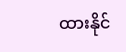ထားနိုင်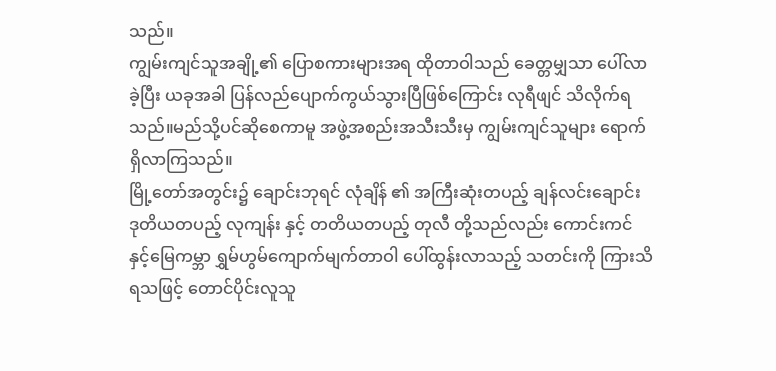သည်။
ကျွမ်းကျင်သူအချို့၏ ပြောစကားများအရ ထိုတာဝါသည် ခေတ္တမျှသာ ပေါ်လာခဲ့ပြီး ယခုအခါ ပြန်လည်ပျောက်ကွယ်သွားပြီဖြစ်ကြောင်း လုရီဖျင် သိလိုက်ရသည်။မည်သို့ပင်ဆိုစေကာမူ အဖွဲ့အစည်းအသီးသီးမှ ကျွမ်းကျင်သူများ ရောက်ရှိလာကြသည်။
မြို့တော်အတွင်း၌ ချောင်းဘုရင် လုံချိန် ၏ အကြီးဆုံးတပည့် ချန်လင်းချောင်း ဒုတိယတပည့် လုကျန်း နှင့် တတိယတပည့် တုလီ တို့သည်လည်း ကောင်းကင်နှင့်မြေကမ္ဘာ ရွှမ်ဟွမ်ကျောက်မျက်တာဝါ ပေါ်ထွန်းလာသည့် သတင်းကို ကြားသိရသဖြင့် တောင်ပိုင်းလူသူ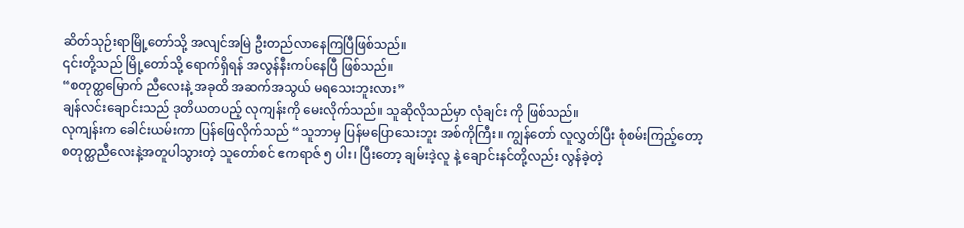ဆိတ်သုဉ်းရာမြို့တော်သို့ အလျင်အမြဲ ဦးတည်လာနေကြပြီဖြစ်သည်။
၎င်းတို့သည် မြို့တော်သို့ ရောက်ရှိရန် အလွန်နီးကပ်နေပြီ ဖြစ်သည်။
“စတုတ္ထမြောက် ညီလေးနဲ့ အခုထိ အဆက်အသွယ် မရသေးဘူးလား”
ချန်လင်းချောင်းသည် ဒုတိယတပည့် လုကျန်းကို မေးလိုက်သည်။ သူဆိုလိုသည်မှာ လုံချင်း ကို ဖြစ်သည်။
လုကျန်းက ခေါင်းယမ်းကာ ပြန်ဖြေလိုက်သည် “သူဘာမှ ပြန်မပြောသေးဘူး အစ်ကိုကြီး။ ကျွန်တော် လူလွှတ်ပြီး စုံစမ်းကြည့်တော့ စတုတ္ထညီလေးနဲ့အတူပါသွားတဲ့ သူတော်စင် ဧကရာဇ် ၅ ပါး၊ ပြီးတော့ ချမ်းဒဲ့လူ နဲ့ ချောင်းနင်တို့လည်း လွန်ခဲ့တဲ့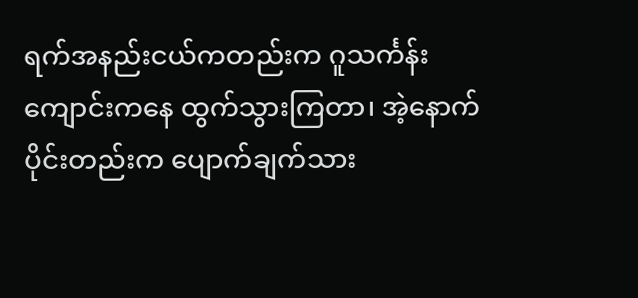ရက်အနည်းငယ်ကတည်းက ဂူသင်္ကန်းကျောင်းကနေ ထွက်သွားကြတာ၊ အဲ့နောက်ပိုင်းတည်းက ပျောက်ချက်သား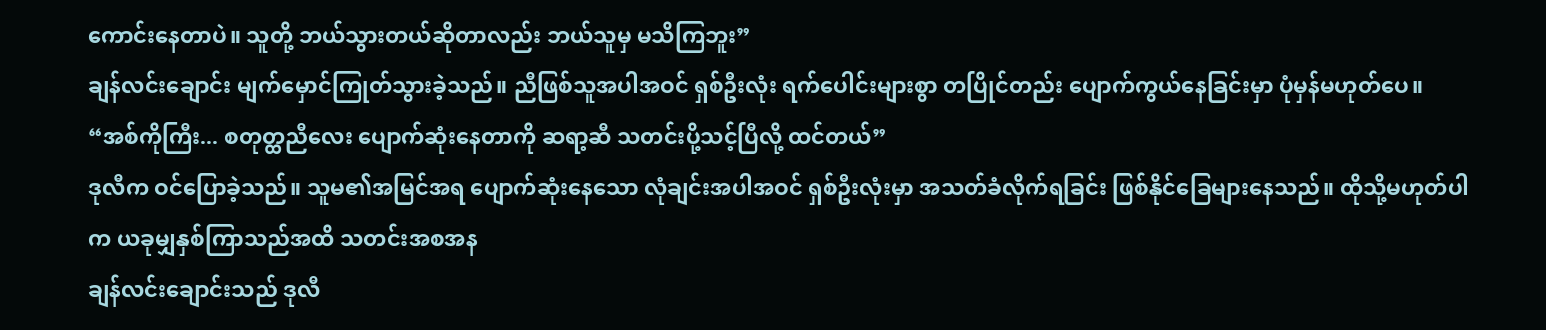ကောင်းနေတာပဲ။ သူတို့ ဘယ်သွားတယ်ဆိုတာလည်း ဘယ်သူမှ မသိကြဘူး”
ချန်လင်းချောင်း မျက်မှောင်ကြုတ်သွားခဲ့သည်။ ညီဖြစ်သူအပါအဝင် ရှစ်ဦးလုံး ရက်ပေါင်းများစွာ တပြိုင်တည်း ပျောက်ကွယ်နေခြင်းမှာ ပုံမှန်မဟုတ်ပေ။
“အစ်ကိုကြီး... စတုတ္ထညီလေး ပျောက်ဆုံးနေတာကို ဆရာ့ဆီ သတင်းပို့သင့်ပြီလို့ ထင်တယ်”
ဒုလီက ဝင်ပြောခဲ့သည်။ သူမ၏အမြင်အရ ပျောက်ဆုံးနေသော လုံချင်းအပါအဝင် ရှစ်ဦးလုံးမှာ အသတ်ခံလိုက်ရခြင်း ဖြစ်နိုင်ခြေများနေသည်။ ထိုသို့မဟုတ်ပါက ယခုမျှနှစ်ကြာသည်အထိ သတင်းအစအန
ချန်လင်းချောင်းသည် ဒုလီ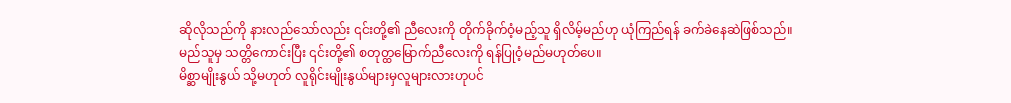ဆိုလိုသည်ကို နားလည်သော်လည်း ၎င်းတို့၏ ညီလေးကို တိုက်ခိုက်ဝံ့မည့်သူ ရှိလိမ့်မည်ဟု ယုံကြည်ရန် ခက်ခဲနေဆဲဖြစ်သည်။
မည်သူမှ သတ္တိကောင်းပြီး ၎င်းတို့၏ စတုတ္ထမြောက်ညီလေးကို ရန်ပြုဝံ့မည်မဟုတ်ပေ။
မိစ္ဆာမျိုးနွယ် သို့မဟုတ် လူရိုင်းမျိုးနွယ်များမှလူများလားဟုပင်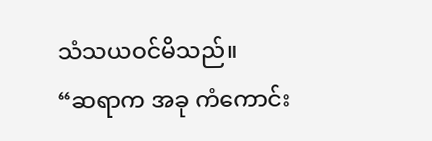သံသယဝင်မိသည်။
“ဆရာက အခု ကံကောင်း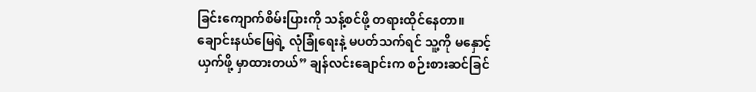ခြင်းကျောက်စိမ်းပြားကို သန့်စင်ဖို့ တရားထိုင်နေတာ။ ချောင်းနယ်မြေရဲ့ လုံခြုံရေးနဲ့ မပတ်သက်ရင် သူ့ကို မနှောင့်ယှက်ဖို့ မှာထားတယ်” ချန်လင်းချောင်းက စဉ်းစားဆင်ခြင်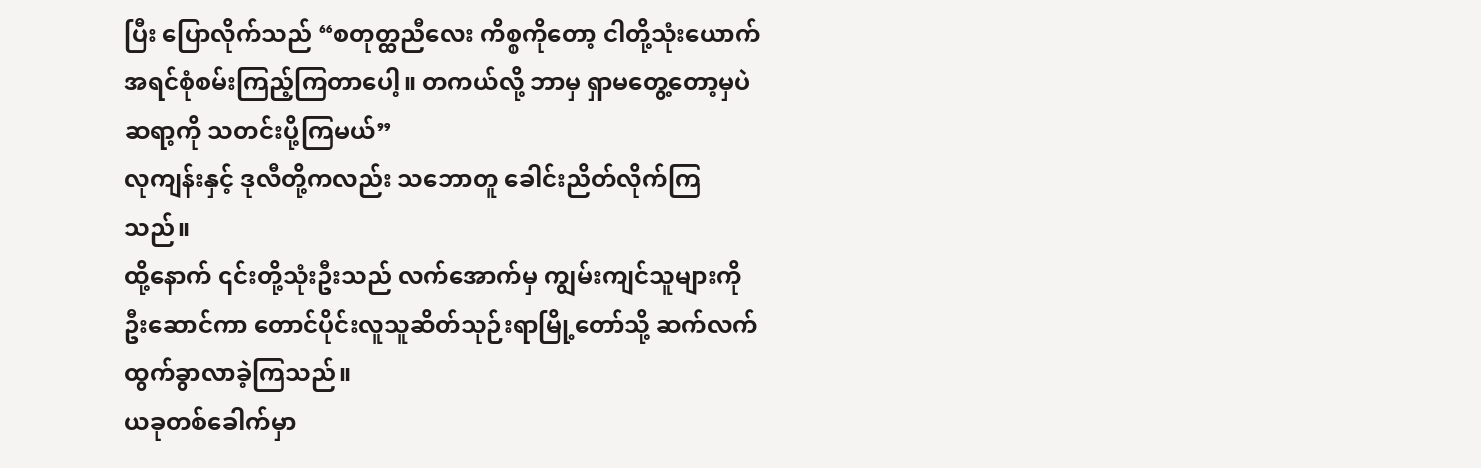ပြီး ပြောလိုက်သည် “စတုတ္ထညီလေး ကိစ္စကိုတော့ ငါတို့သုံးယောက် အရင်စုံစမ်းကြည့်ကြတာပေါ့။ တကယ်လို့ ဘာမှ ရှာမတွေ့တော့မှပဲ ဆရာ့ကို သတင်းပို့ကြမယ်”
လုကျန်းနှင့် ဒုလီတို့ကလည်း သဘောတူ ခေါင်းညိတ်လိုက်ကြသည်။
ထို့နောက် ၎င်းတို့သုံးဦးသည် လက်အောက်မှ ကျွမ်းကျင်သူများကို ဦးဆောင်ကာ တောင်ပိုင်းလူသူဆိတ်သုဉ်းရာမြို့တော်သို့ ဆက်လက်ထွက်ခွာလာခဲ့ကြသည်။
ယခုတစ်ခေါက်မှာ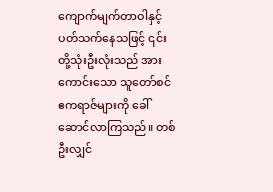ကျောက်မျက်တာဝါနှင့် ပတ်သက်နေသဖြင့် ၎င်းတို့သုံးဦးလုံးသည် အားကောင်းသော သူတော်စင်ဧကရာဇ်များကို ခေါ်ဆောင်လာကြသည်။ တစ်ဦးလျှင်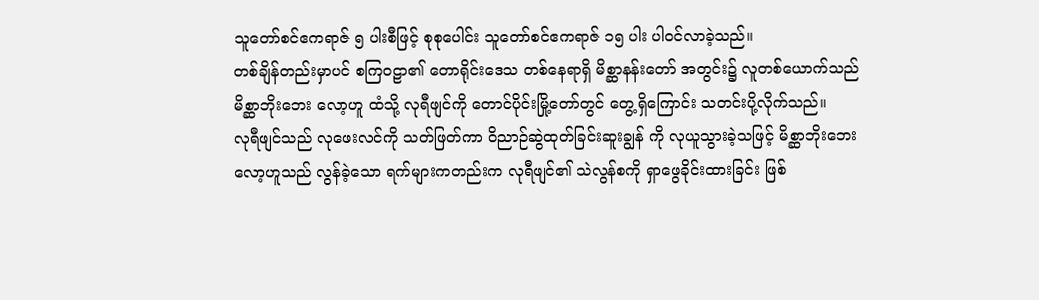သူတော်စင်ဧကရာဇ် ၅ ပါးစီဖြင့် စုစုပေါင်း သူတော်စင်ဧကရာဇ် ၁၅ ပါး ပါဝင်လာခဲ့သည်။
တစ်ချိန်တည်းမှာပင် စကြဝဠာ၏ တောရိုင်းဒေသ တစ်နေရာရှိ မိစ္ဆာနန်းတော် အတွင်း၌ လူတစ်ယောက်သည် မိစ္ဆာဘိုးဘေး လော့ဟူ ထံသို့ လုရီဖျင်ကို တောင်ပိုင်းမြို့တော်တွင် တွေ့ရှိကြောင်း သတင်းပို့လိုက်သည်။
လုရီဖျင်သည် လုဖေးလင်ကို သတ်ဖြတ်ကာ ဝိညာဉ်ဆွဲထုတ်ခြင်းဆူးချွန် ကို လုယူသွားခဲ့သဖြင့် မိစ္ဆာဘိုးဘေး လော့ဟူသည် လွန်ခဲ့သော ရက်များကတည်းက လုရီဖျင်၏ သဲလွန်စကို ရှာဖွေခိုင်းထားခြင်း ဖြစ်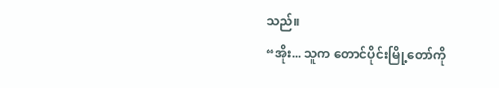သည်။
“အိုး... သူက တောင်ပိုင်းမြို့တော်ကို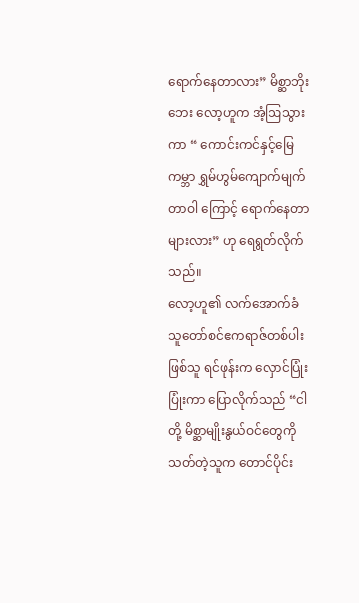ရောက်နေတာလား” မိစ္ဆာဘိုးဘေး လော့ဟူက အံ့ဩသွားကာ “ ကောင်းကင်နှင့်မြေကမ္ဘာ ရွှမ်ဟွမ်ကျောက်မျက်တာဝါ ကြောင့် ရောက်နေတာများလား” ဟု ရေရွတ်လိုက်သည်။
လော့ဟူ၏ လက်အောက်ခံ သူတော်စင်ဧကရာဇ်တစ်ပါးဖြစ်သူ ရင်ဖုန်းက လှောင်ပြုံးပြုံးကာ ပြောလိုက်သည် “ငါတို့ မိစ္ဆာမျိုးနွယ်ဝင်တွေကို သတ်တဲ့သူက တောင်ပိုင်း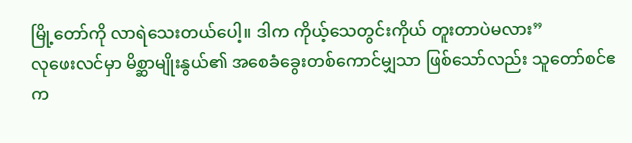မြို့တော်ကို လာရဲသေးတယ်ပေါ့။ ဒါက ကိုယ့်သေတွင်းကိုယ် တူးတာပဲမလား”
လုဖေးလင်မှာ မိစ္ဆာမျိုးနွယ်၏ အစေခံခွေးတစ်ကောင်မျှသာ ဖြစ်သော်လည်း သူတော်စင်ဧက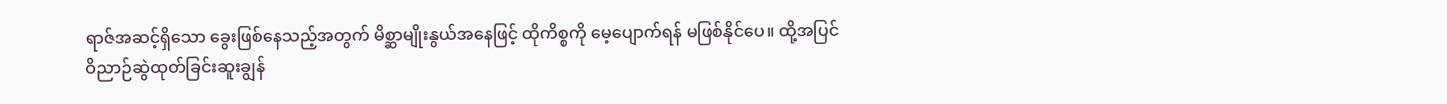ရာဇ်အဆင့်ရှိသော ခွေးဖြစ်နေသည့်အတွက် မိစ္ဆာမျိုးနွယ်အနေဖြင့် ထိုကိစ္စကို မေ့ပျောက်ရန် မဖြစ်နိုင်ပေ။ ထို့အပြင် ဝိညာဉ်ဆွဲထုတ်ခြင်းဆူးချွန်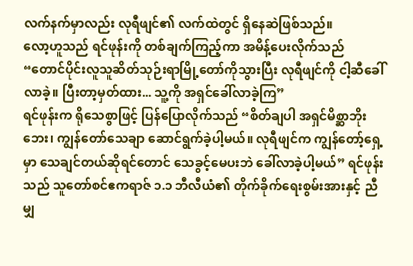လက်နက်မှာလည်း လုရီဖျင်၏ လက်ထဲတွင် ရှိနေဆဲဖြစ်သည်။
လော့ဟူသည် ရင်ဖုန်းကို တစ်ချက်ကြည့်ကာ အမိန့်ပေးလိုက်သည် “တောင်ပိုင်းလူသူဆိတ်သုဉ်းရာမြို့တော်ကိုသွားပြီး လုရီဖျင်ကို ငါ့ဆီခေါ်လာခဲ့။ ပြီးတာ့မှတ်ထား... သူ့ကို အရှင်ခေါ်လာခဲ့ကြ”
ရင်ဖုန်းက ရိုသေစွာဖြင့် ပြန်ပြောလိုက်သည် “စိတ်ချပါ အရှင်မိစ္ဆာဘိုးဘေး၊ ကျွန်တော်သေချာ ဆောင်ရွက်ခဲ့ပါ့မယ်။ လုရီဖျင်က ကျွန်တော့်ရှေ့မှာ သေချင်တယ်ဆိုရင်တောင် သေခွင့်မေပးဘဲ ခေါ်လာခဲ့ပါ့မယ်” ရင်ဖုန်းသည် သူတော်စင်ဧကရာဇ် ၁.၁ ဘီလီယံ၏ တိုက်ခိုက်ရေးစွမ်းအားနှင့် ညီမျှ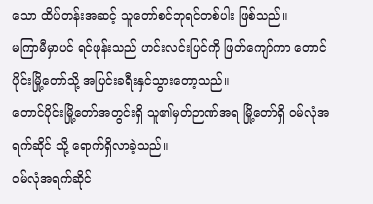သော ထိပ်တန်းအဆင့် သူတော်စင်ဘုရင်တစ်ပါး ဖြစ်သည်။
မကြာမီမှာပင် ရင်ဖုန်းသည် ဟင်းလင်းပြင်ကို ဖြတ်ကျော်ကာ တောင်ပိုင်းမြို့တော်သို့ အပြင်းခရီးနှင်သွားတော့သည်။
တောင်ပိုင်းမြို့တော်အတွင်းရှိ သူ၏မှတ်ဉာဏ်အရ မြို့တော်ရှိ ဝမ်လုံအရက်ဆိုင် သို့ ရောက်ရှိလာခဲ့သည်။
ဝမ်လုံအရက်ဆိုင်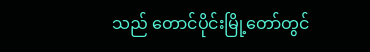သည် တောင်ပိုင်းမြို့တော်တွင်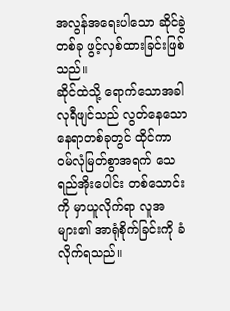အလွန်အရေးပါသော ဆိုင်ခွဲတစ်ခု ဖွင့်လှစ်ထားခြင်းဖြစ်သည်။
ဆိုင်ထဲသို့ ရောက်သောအခါ လုရီဖျင်သည် လွတ်နေသော နေရာတစ်ခုတွင် ထိုင်ကာ ဝမ်လုံမြတ်စွာအရက် သေရည်အိုးပေါင်း တစ်သောင်းကို မှာယူလိုက်ရာ လူအများ၏ အာရုံစိုက်ခြင်းကို ခံလိုက်ရသည်။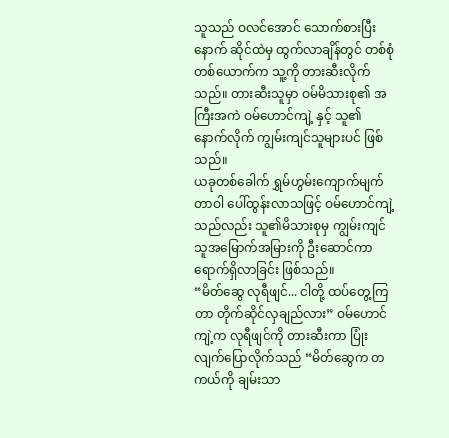သူသည် ဝလင်အောင် သောက်စားပြီးနောက် ဆိုင်ထဲမှ ထွက်လာချိန်တွင် တစ်စုံတစ်ယောက်က သူ့ကို တားဆီးလိုက်သည်။ တားဆီးသူမှာ ဝမ်မိသားစု၏ အကြီးအကဲ ဝမ်ဟောင်ကျဲ့ နှင့် သူ၏ နောက်လိုက် ကျွမ်းကျင်သူများပင် ဖြစ်သည်။
ယခုတစ်ခေါက် ရွှမ်ဟွမ်းကျောက်မျက်တာဝါ ပေါ်ထွန်းလာသဖြင့် ဝမ်ဟောင်ကျဲ့သည်လည်း သူ၏မိသားစုမှ ကျွမ်းကျင်သူအမြောက်အမြားကို ဦးဆောင်ကာ ရောက်ရှိလာခြင်း ဖြစ်သည်။
“မိတ်ဆွေ လုရီဖျင်... ငါတို့ ထပ်တွေ့ကြတာ တိုက်ဆိုင်လှချည်လား” ဝမ်ဟောင်ကျဲ့က လုရီဖျင်ကို တားဆီးကာ ပြုံးလျက်ပြောလိုက်သည် “မိတ်ဆွေက တကယ်ကို ချမ်းသာ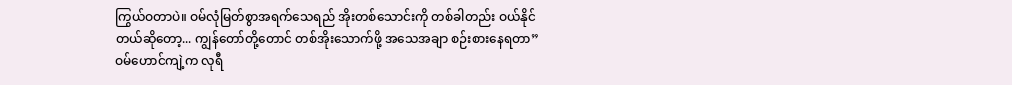ကြွယ်ဝတာပဲ။ ဝမ်လုံမြတ်စွာအရက်သေရည် အိုးတစ်သောင်းကို တစ်ခါတည်း ဝယ်နိုင်တယ်ဆိုတော့... ကျွန်တော်တို့တောင် တစ်အိုးသောက်ဖို့ အသေအချာ စဉ်းစားနေရတာ”
ဝမ်ဟောင်ကျဲ့က လုရီ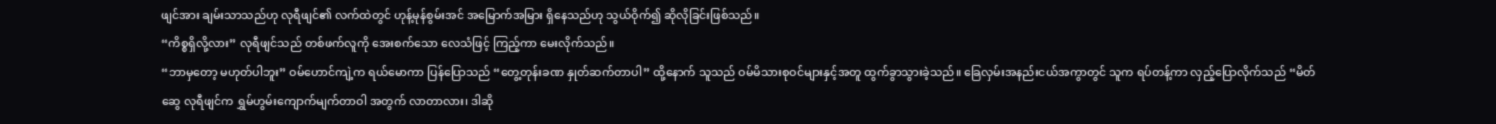ဖျင်အား ချမ်းသာသည်ဟု လုရီဖျင်၏ လက်ထဲတွင် ဟုန့်မုန်စွမ်းအင် အမြောက်အမြား ရှိနေသည်ဟု သွယ်ဝိုက်၍ ဆိုလိုခြင်းဖြစ်သည်။
“ကိစ္စရှိလို့လား” လုရီဖျင်သည် တစ်ဖက်လူကို အေးစက်သော လေသံဖြင့် ကြည့်ကာ မေးလိုက်သည်။
“ဘာမှတော့ မဟုတ်ပါဘူး” ဝမ်ဟောင်ကျဲ့က ရယ်မောကာ ပြန်ပြောသည် “တွေ့တုန်းခဏ နှုတ်ဆက်တာပါ” ထို့နောက် သူသည် ဝမ်မိသားစုဝင်များနှင့်အတူ ထွက်ခွာသွားခဲ့သည်။ ခြေလှမ်းအနည်းငယ်အကွာတွင် သူက ရပ်တန့်ကာ လှည့်ပြောလိုက်သည် “မိတ်ဆွေ လုရီဖျင်က ရွှမ်ဟွမ်းကျောက်မျက်တာဝါ အတွက် လာတာလား၊ ဒါဆို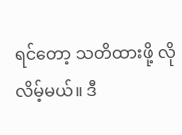ရင်တော့ သတိထားဖို့ လိုလိမ့်မယ်။ ဒီ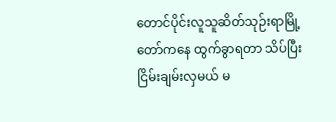တောင်ပိုင်းလူသူဆိတ်သုဉ်းရာမြို့တော်ကနေ ထွက်ခွာရတာ သိပ်ပြီး ငြိမ်းချမ်းလှမယ် မ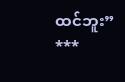ထင်ဘူး”
***